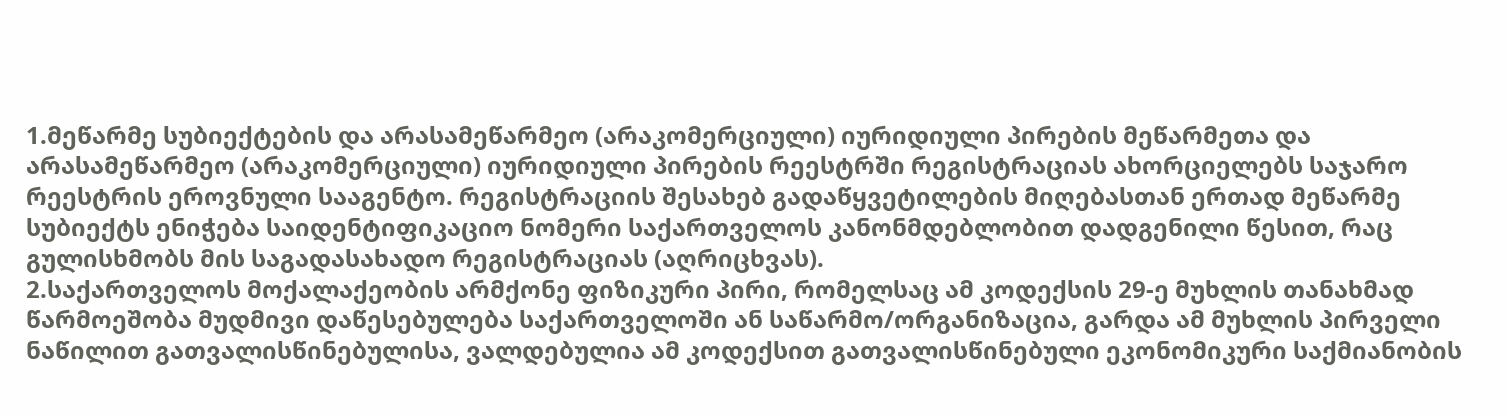1.მეწარმე სუბიექტების და არასამეწარმეო (არაკომერციული) იურიდიული პირების მეწარმეთა და არასამეწარმეო (არაკომერციული) იურიდიული პირების რეესტრში რეგისტრაციას ახორციელებს საჯარო რეესტრის ეროვნული სააგენტო. რეგისტრაციის შესახებ გადაწყვეტილების მიღებასთან ერთად მეწარმე სუბიექტს ენიჭება საიდენტიფიკაციო ნომერი საქართველოს კანონმდებლობით დადგენილი წესით, რაც გულისხმობს მის საგადასახადო რეგისტრაციას (აღრიცხვას).
2.საქართველოს მოქალაქეობის არმქონე ფიზიკური პირი, რომელსაც ამ კოდექსის 29-ე მუხლის თანახმად წარმოეშობა მუდმივი დაწესებულება საქართველოში ან საწარმო/ორგანიზაცია, გარდა ამ მუხლის პირველი ნაწილით გათვალისწინებულისა, ვალდებულია ამ კოდექსით გათვალისწინებული ეკონომიკური საქმიანობის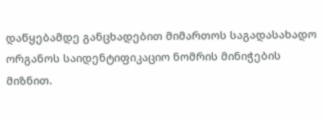დაწყებამდე განცხადებით მიმართოს საგადასახადო ორგანოს საიდენტიფიკაციო ნომრის მინიჭების მიზნით.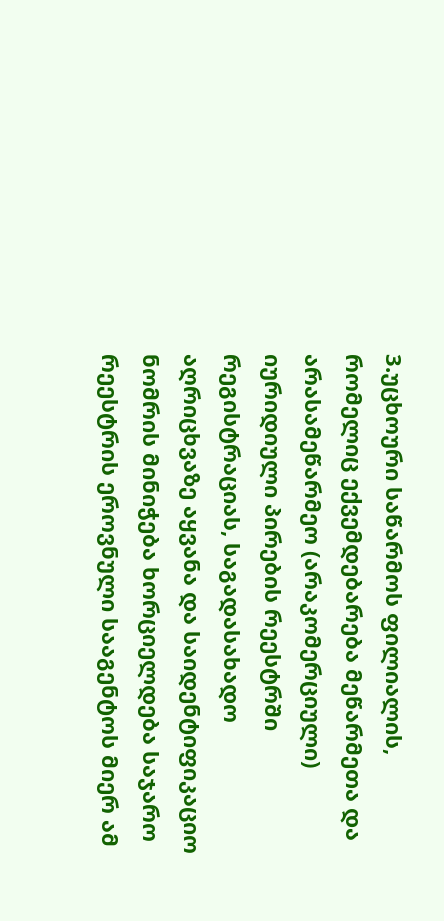3.უცხოური საწარმოს ფილიალის, რომელიც ექვემდებარება მეწარმეთა და არასამეწარმეო (არაკომერციული) იურიდიული პირების რეესტრში რეგისტრაციას, საგადასახადო აღრიცხვაზე აყვანა და საიდენტიფიკაციო ნომრის მინიჭება ხორციელდება საჯარო რეესტრის ეროვნული სააგენტოს მიერ ამ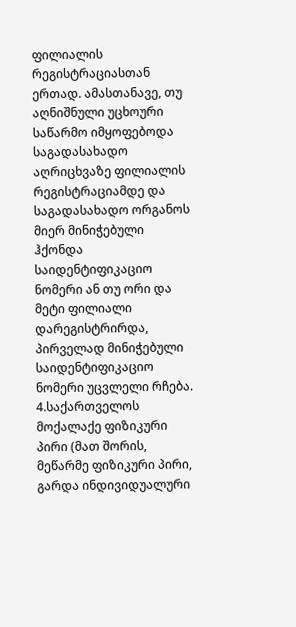ფილიალის რეგისტრაციასთან ერთად. ამასთანავე, თუ აღნიშნული უცხოური საწარმო იმყოფებოდა საგადასახადო აღრიცხვაზე ფილიალის რეგისტრაციამდე და საგადასახადო ორგანოს მიერ მინიჭებული ჰქონდა საიდენტიფიკაციო ნომერი ან თუ ორი და მეტი ფილიალი დარეგისტრირდა, პირველად მინიჭებული საიდენტიფიკაციო ნომერი უცვლელი რჩება.
4.საქართველოს მოქალაქე ფიზიკური პირი (მათ შორის, მეწარმე ფიზიკური პირი, გარდა ინდივიდუალური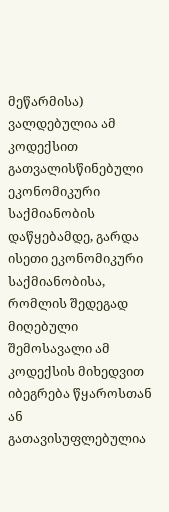მეწარმისა) ვალდებულია ამ კოდექსით გათვალისწინებული ეკონომიკური საქმიანობის დაწყებამდე, გარდა ისეთი ეკონომიკური საქმიანობისა, რომლის შედეგად მიღებული შემოსავალი ამ კოდექსის მიხედვით იბეგრება წყაროსთან ან გათავისუფლებულია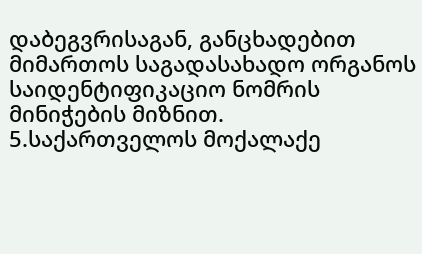დაბეგვრისაგან, განცხადებით მიმართოს საგადასახადო ორგანოს საიდენტიფიკაციო ნომრის მინიჭების მიზნით.
5.საქართველოს მოქალაქე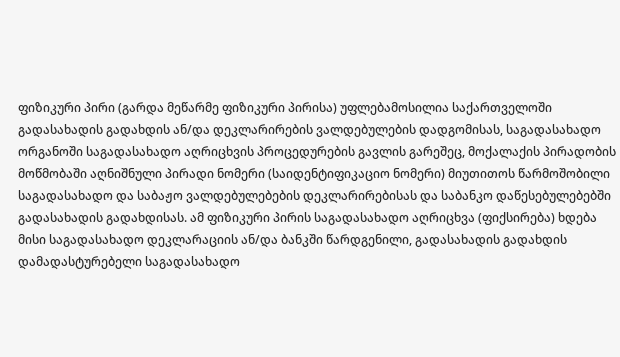ფიზიკური პირი (გარდა მეწარმე ფიზიკური პირისა) უფლებამოსილია საქართველოში გადასახადის გადახდის ან/და დეკლარირების ვალდებულების დადგომისას, საგადასახადო ორგანოში საგადასახადო აღრიცხვის პროცედურების გავლის გარეშეც, მოქალაქის პირადობის მოწმობაში აღნიშნული პირადი ნომერი (საიდენტიფიკაციო ნომერი) მიუთითოს წარმოშობილი საგადასახადო და საბაჟო ვალდებულებების დეკლარირებისას და საბანკო დაწესებულებებში გადასახადის გადახდისას. ამ ფიზიკური პირის საგადასახადო აღრიცხვა (ფიქსირება) ხდება მისი საგადასახადო დეკლარაციის ან/და ბანკში წარდგენილი, გადასახადის გადახდის დამადასტურებელი საგადასახადო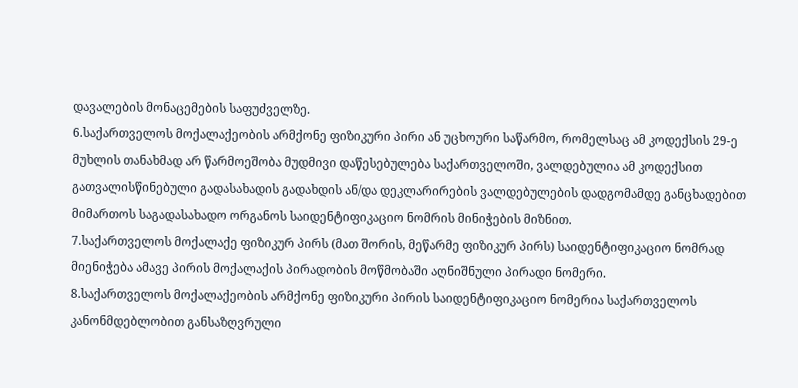დავალების მონაცემების საფუძველზე.
6.საქართველოს მოქალაქეობის არმქონე ფიზიკური პირი ან უცხოური საწარმო, რომელსაც ამ კოდექსის 29-ე მუხლის თანახმად არ წარმოეშობა მუდმივი დაწესებულება საქართველოში, ვალდებულია ამ კოდექსით გათვალისწინებული გადასახადის გადახდის ან/და დეკლარირების ვალდებულების დადგომამდე განცხადებით მიმართოს საგადასახადო ორგანოს საიდენტიფიკაციო ნომრის მინიჭების მიზნით.
7.საქართველოს მოქალაქე ფიზიკურ პირს (მათ შორის, მეწარმე ფიზიკურ პირს) საიდენტიფიკაციო ნომრად მიენიჭება ამავე პირის მოქალაქის პირადობის მოწმობაში აღნიშნული პირადი ნომერი.
8.საქართველოს მოქალაქეობის არმქონე ფიზიკური პირის საიდენტიფიკაციო ნომერია საქართველოს კანონმდებლობით განსაზღვრული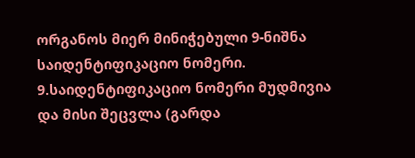ორგანოს მიერ მინიჭებული 9-ნიშნა საიდენტიფიკაციო ნომერი.
9.საიდენტიფიკაციო ნომერი მუდმივია და მისი შეცვლა (გარდა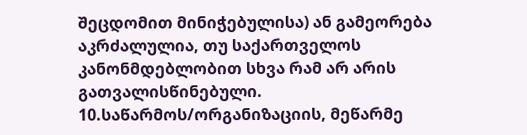შეცდომით მინიჭებულისა) ან გამეორება აკრძალულია, თუ საქართველოს კანონმდებლობით სხვა რამ არ არის გათვალისწინებული.
10.საწარმოს/ორგანიზაციის, მეწარმე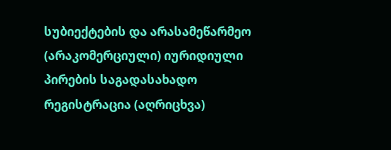სუბიექტების და არასამეწარმეო (არაკომერციული) იურიდიული პირების საგადასახადო რეგისტრაცია (აღრიცხვა)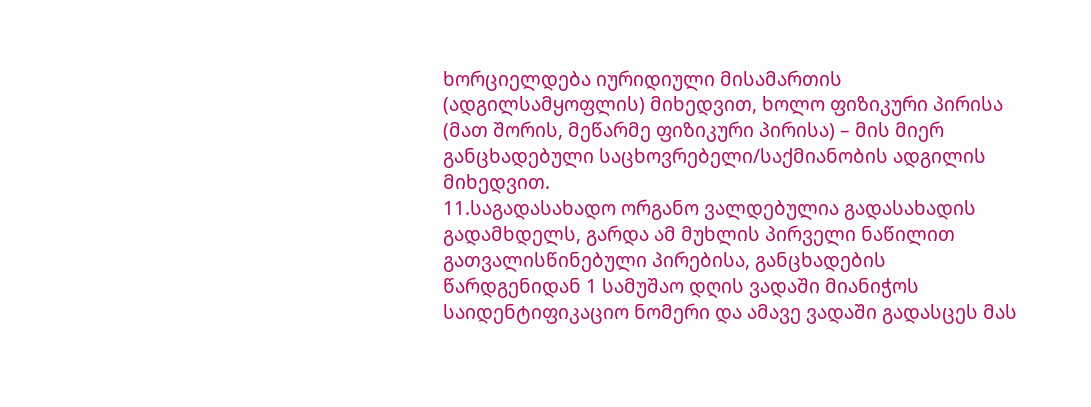ხორციელდება იურიდიული მისამართის (ადგილსამყოფლის) მიხედვით, ხოლო ფიზიკური პირისა (მათ შორის, მეწარმე ფიზიკური პირისა) – მის მიერ განცხადებული საცხოვრებელი/საქმიანობის ადგილის მიხედვით.
11.საგადასახადო ორგანო ვალდებულია გადასახადის გადამხდელს, გარდა ამ მუხლის პირველი ნაწილით გათვალისწინებული პირებისა, განცხადების წარდგენიდან 1 სამუშაო დღის ვადაში მიანიჭოს საიდენტიფიკაციო ნომერი და ამავე ვადაში გადასცეს მას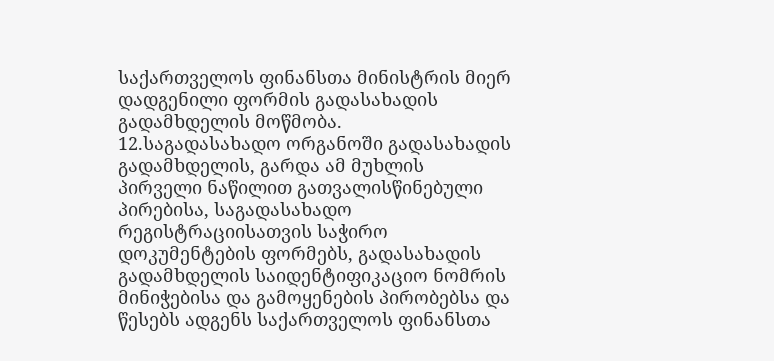საქართველოს ფინანსთა მინისტრის მიერ დადგენილი ფორმის გადასახადის გადამხდელის მოწმობა.
12.საგადასახადო ორგანოში გადასახადის გადამხდელის, გარდა ამ მუხლის პირველი ნაწილით გათვალისწინებული პირებისა, საგადასახადო რეგისტრაციისათვის საჭირო დოკუმენტების ფორმებს, გადასახადის გადამხდელის საიდენტიფიკაციო ნომრის მინიჭებისა და გამოყენების პირობებსა და წესებს ადგენს საქართველოს ფინანსთა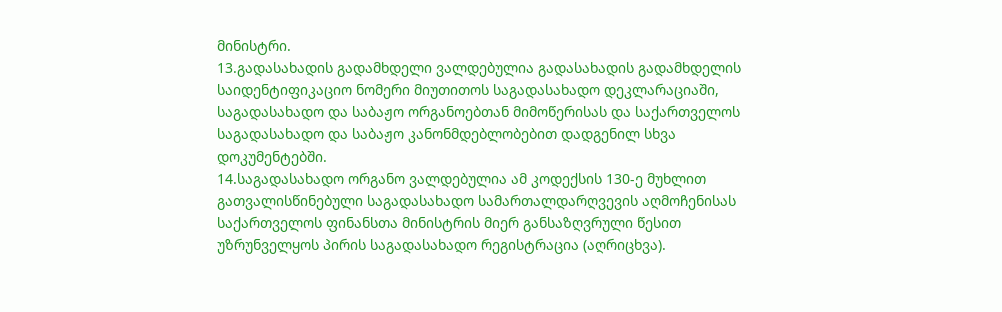მინისტრი.
13.გადასახადის გადამხდელი ვალდებულია გადასახადის გადამხდელის საიდენტიფიკაციო ნომერი მიუთითოს საგადასახადო დეკლარაციაში, საგადასახადო და საბაჟო ორგანოებთან მიმოწერისას და საქართველოს საგადასახადო და საბაჟო კანონმდებლობებით დადგენილ სხვა დოკუმენტებში.
14.საგადასახადო ორგანო ვალდებულია ამ კოდექსის 130-ე მუხლით გათვალისწინებული საგადასახადო სამართალდარღვევის აღმოჩენისას საქართველოს ფინანსთა მინისტრის მიერ განსაზღვრული წესით უზრუნველყოს პირის საგადასახადო რეგისტრაცია (აღრიცხვა).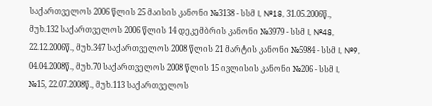საქართველოს 2006 წლის 25 მაისის კანონი №3138 - სსმ I, №18, 31.05.2006წ., მუხ.132 საქართველოს 2006 წლის 14 დეკემბრის კანონი №3979 - სსმ I, №48, 22.12.2006წ., მუხ.347 საქართველოს 2008 წლის 21 მარტის კანონი №5984 - სსმ I, №9, 04.04.2008წ., მუხ.70 საქართველოს 2008 წლის 15 ივლისის კანონი №206 - სსმ I, №15, 22.07.2008წ., მუხ.113 საქართველოს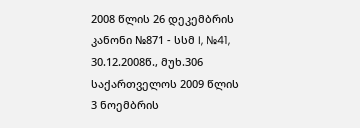2008 წლის 26 დეკემბრის კანონი №871 - სსმ I, №41, 30.12.2008წ., მუხ.306 საქართველოს 2009 წლის 3 ნოემბრის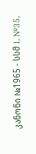კანონი №1965 - სსმ I, №35,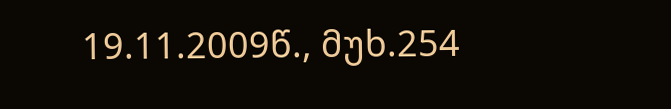19.11.2009წ., მუხ.254